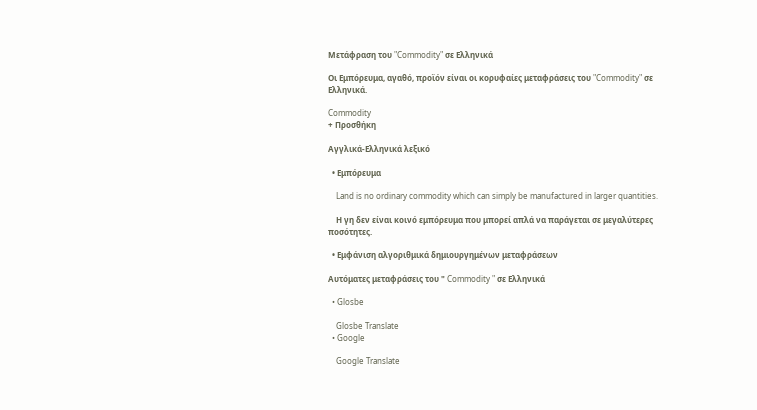Μετάφραση του "Commodity" σε Ελληνικά

Οι Εμπόρευμα, αγαθό, προϊόν είναι οι κορυφαίες μεταφράσεις του "Commodity" σε Ελληνικά.

Commodity
+ Προσθήκη

Αγγλικά-Ελληνικά λεξικό

  • Εμπόρευμα

    Land is no ordinary commodity which can simply be manufactured in larger quantities.

    Η γη δεν είναι κοινό εμπόρευμα που μπορεί απλά να παράγεται σε μεγαλύτερες ποσότητες.

  • Εμφάνιση αλγοριθμικά δημιουργημένων μεταφράσεων

Αυτόματες μεταφράσεις του " Commodity " σε Ελληνικά

  • Glosbe

    Glosbe Translate
  • Google

    Google Translate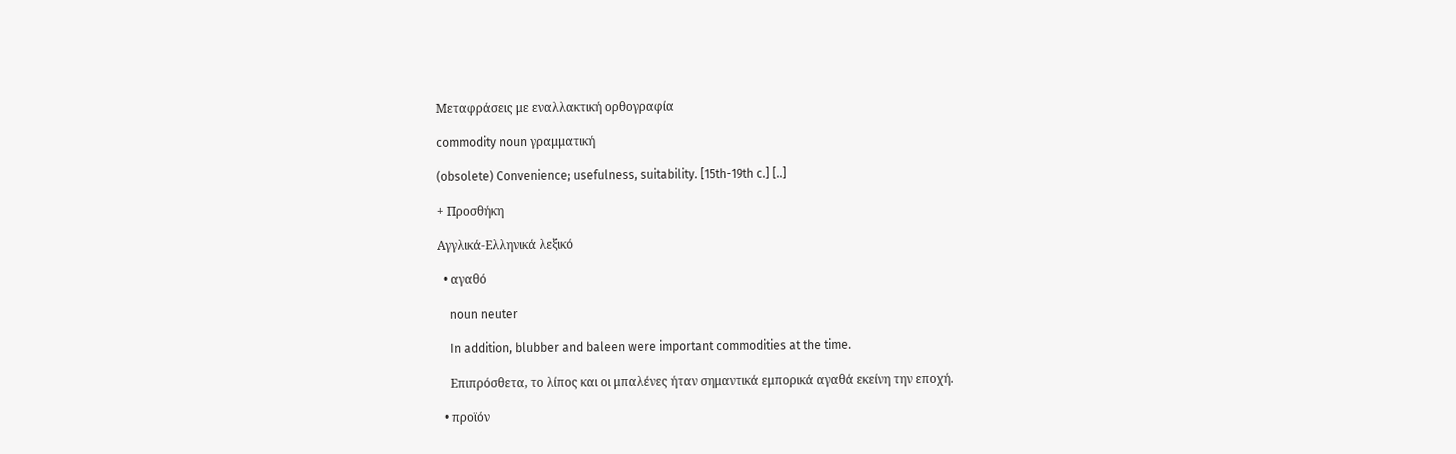Μεταφράσεις με εναλλακτική ορθογραφία

commodity noun γραμματική

(obsolete) Convenience; usefulness, suitability. [15th-19th c.] [..]

+ Προσθήκη

Αγγλικά-Ελληνικά λεξικό

  • αγαθό

    noun neuter

    In addition, blubber and baleen were important commodities at the time.

    Επιπρόσθετα, το λίπος και οι μπαλένες ήταν σημαντικά εμπορικά αγαθά εκείνη την εποχή.

  • προϊόν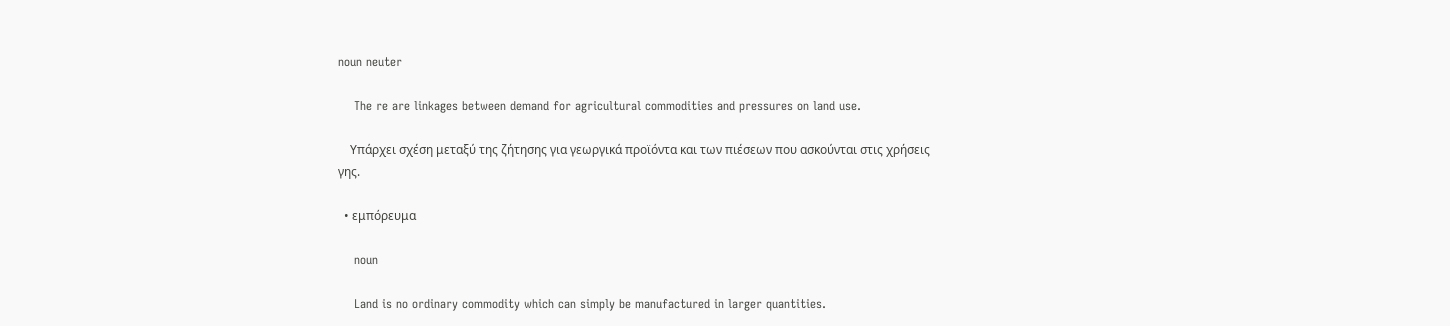noun neuter

    The re are linkages between demand for agricultural commodities and pressures on land use.

    Υπάρχει σχέση μεταξύ της ζήτησης για γεωργικά προϊόντα και των πιέσεων που ασκούνται στις χρήσεις γης.

  • εμπόρευμα

    noun

    Land is no ordinary commodity which can simply be manufactured in larger quantities.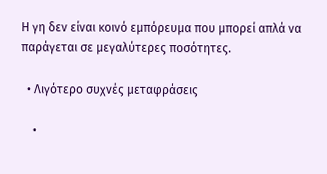Η γη δεν είναι κοινό εμπόρευμα που μπορεί απλά να παράγεται σε μεγαλύτερες ποσότητες.

  • Λιγότερο συχνές μεταφράσεις

    •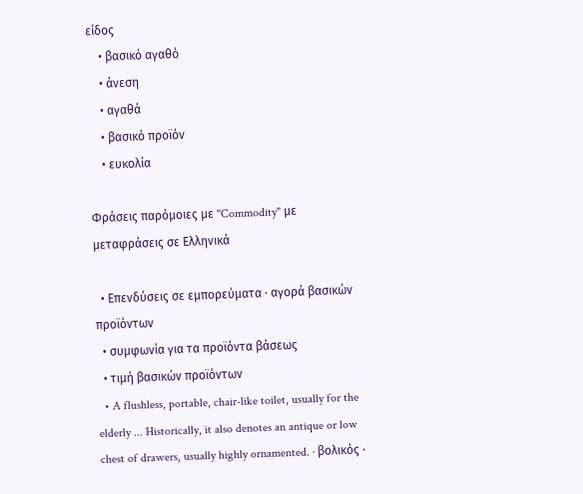είδος
    • βασικό αγαθό
    • άνεση
    • αγαθά
    • βασικό προϊόν
    • ευκολία

Φράσεις παρόμοιες με "Commodity" με μεταφράσεις σε Ελληνικά

  • Επενδύσεις σε εμπορεύματα · αγορά βασικών προϊόντων
  • συμφωνία για τα προϊόντα βάσεως
  • τιμή βασικών προϊόντων
  • A flushless, portable, chair-like toilet, usually for the elderly ... Historically, it also denotes an antique or low chest of drawers, usually highly ornamented. · βολικός ·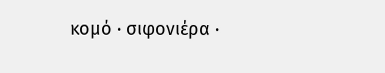κομό · σιφονιέρα ·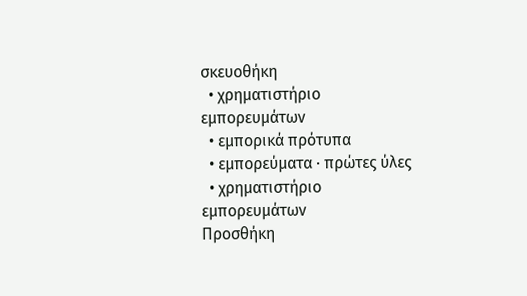σκευοθήκη
  • χρηματιστήριο εμπορευμάτων
  • εμπορικά πρότυπα
  • εμπορεύματα · πρώτες ύλες
  • χρηματιστήριο εμπορευμάτων
Προσθήκη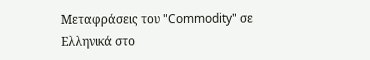Μεταφράσεις του "Commodity" σε Ελληνικά στο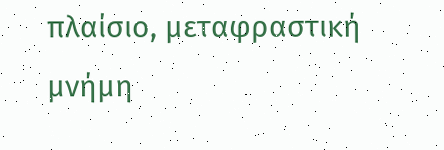πλαίσιο, μεταφραστική μνήμη